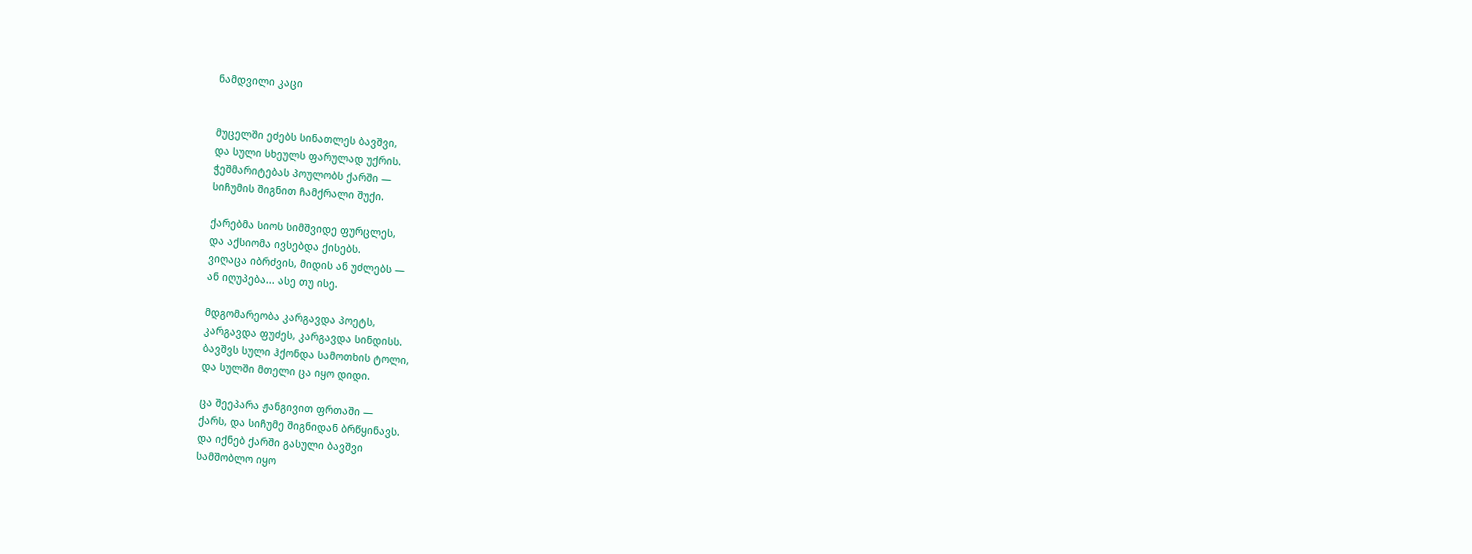ნამდვილი კაცი


მუცელში ეძებს სინათლეს ბავშვი,
და სული სხეულს ფარულად უქრის.
ჭეშმარიტებას პოულობს ქარში —
სიჩუმის შიგნით ჩამქრალი შუქი.

ქარებმა სიოს სიმშვიდე ფურცლეს,
და აქსიომა ივსებდა ქისებს.
ვიღაცა იბრძვის, მიდის ან უძლებს —
ან იღუპება... ასე თუ ისე.

მდგომარეობა კარგავდა პოეტს,
კარგავდა ფუძეს, კარგავდა სინდისს.
ბავშვს სული ჰქონდა სამოთხის ტოლი,
და სულში მთელი ცა იყო დიდი.

ცა შეეპარა ჟანგივით ფრთაში —
ქარს, და სიჩუმე შიგნიდან ბრწყინავს.
და იქნებ ქარში გასული ბავშვი
სამშობლო იყო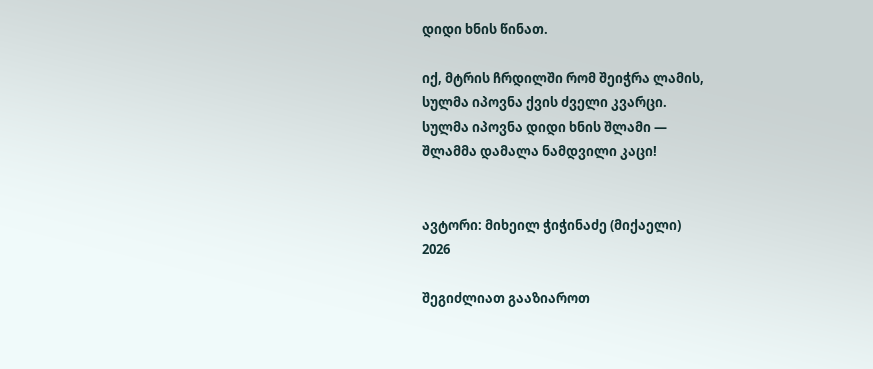დიდი ხნის წინათ.

იქ, მტრის ჩრდილში რომ შეიჭრა ლამის,
სულმა იპოვნა ქვის ძველი კვარცი.
სულმა იპოვნა დიდი ხნის შლამი —
შლამმა დამალა ნამდვილი კაცი!


ავტორი: მიხეილ ჭიჭინაძე (მიქაელი)
2026

შეგიძლიათ გააზიაროთ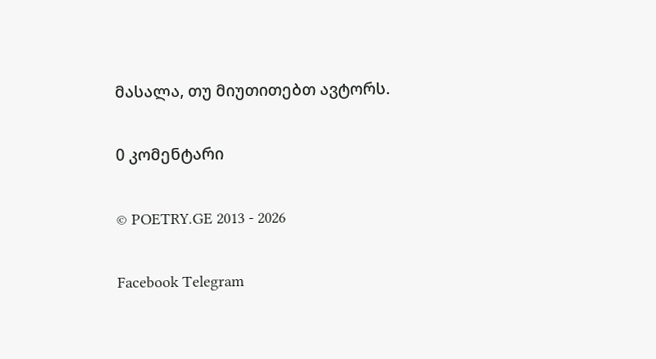მასალა, თუ მიუთითებთ ავტორს.

0 კომენტარი

© POETRY.GE 2013 - 2026

Facebook Telegram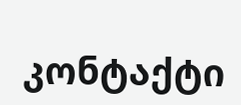კონტაქტი